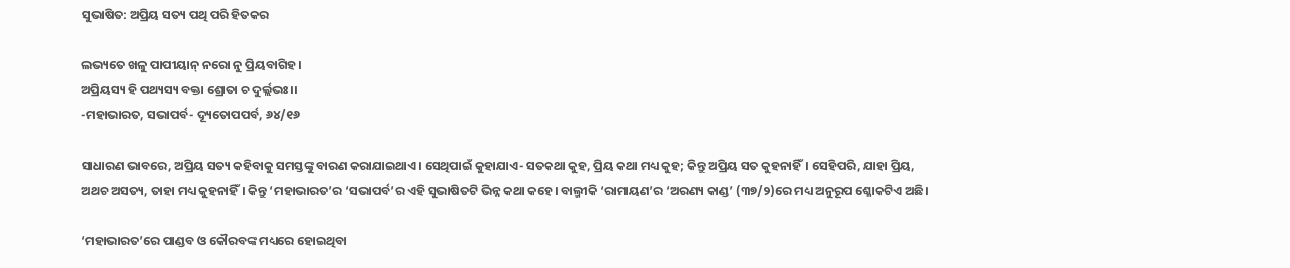ସୁଭାଷିତ: ଅପ୍ରିୟ ସତ୍ୟ ପଥି ପରି ହିତକର

ଲଭ୍ୟତେ ଖଳୁ ପାପୀୟାନ୍ ନରୋ ନୁ ପ୍ରିୟବାଗିହ।
ଅପ୍ରିୟସ୍ୟ ହି ପଥ୍ୟସ୍ୟ ବକ୍ତା ଶ୍ରୋତା ଚ ଦୁର୍ଲ୍ଲଭଃ।।
-ମହାଭାରତ, ସଭାପର୍ବ- ଦ୍ୟୂତୋପପର୍ବ, ୬୪/୧୬

ସାଧାରଣ ଭାବରେ, ଅପ୍ରିୟ ସତ୍ୟ କହିବାକୁ ସମସ୍ତଙ୍କୁ ବାରଣ କରାଯାଇଥାଏ। ସେଥିପାଇଁ କୁହାଯାଏ- ସତକଥା କୁହ, ପ୍ରିୟ କଥା ମଧ୍ୟ କୁହ; କିନ୍ତୁ ଅପ୍ରିୟ ସତ କୁହନାହିଁ। ସେହିପରି, ଯାହା ପ୍ରିୟ, ଅଥଚ ଅସତ୍ୟ, ତାହା ମଧ୍ୟ କୁହନାହିଁ। କିନ୍ତୁ ‘ମହାଭାରତ’ର ‘ସଭାପର୍ବ’ର ଏହି ସୁଭାଷିତଟି ଭିନ୍ନ କଥା କହେ। ବାଲ୍ମୀକି ‘ରାମାୟଣ’ର ‘ଅରଣ୍ୟ କାଣ୍ଡ’ (୩୭/୨)ରେ ମଧ୍ୟ ଅନୁରୂପ ଶ୍ଳୋକଟିଏ ଅଛି।

‘ମହାଭାରତ’ରେ ପାଣ୍ଡବ ଓ କୌରବଙ୍କ ମଧ୍ୟରେ ହୋଇଥିବା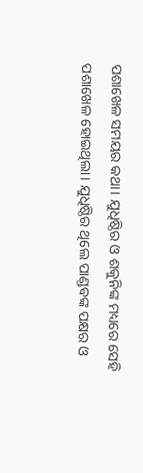ପଶାଖେଳ ସମୟର କଥା। ଯୁଧିଷ୍ଠିର ଓ ଶକୁନିଙ୍କ ମଧ୍ୟରେ ସେହି ପଶାଖେଳ ହୋଇଥିଲା। ଯୁଧିଷ୍ଠିର ଥିଲେ ପାଣ୍ଡବଙ୍କ ପକ୍ଷର ଓ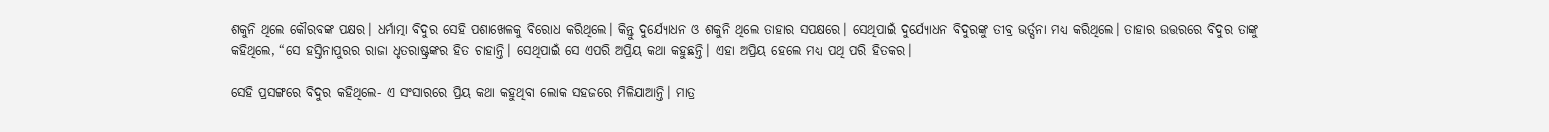ଶକୁନି ଥିଲେ କୌରବଙ୍କ ପକ୍ଷର। ଧର୍ମାତ୍ମା ବିଦୁର ସେହି ପଶାଖେଳକୁ ବିରୋଧ କରିଥିଲେ। କିନ୍ତୁ ଦୁର୍ଯ୍ୟୋଧନ ଓ ଶକୁନି ଥିଲେ ତାହାର ସପକ୍ଷରେ। ସେଥିପାଇଁ ଦୁର୍ଯ୍ୟୋଧନ ବିଦୁରଙ୍କୁ ତୀବ୍ର ଭର୍ତ୍ସନା ମଧ୍ୟ କରିଥିଲେ। ତାହାର ଉତ୍ତରରେ ବିଦୁର ତାଙ୍କୁ କହିଥିଲେ, “ସେ ହସ୍ତିନାପୁରର ରାଜା ଧୃତରାଷ୍ଟ୍ରଙ୍କର ହିତ ଚାହାନ୍ତି। ସେଥିପାଇଁ ସେ ଏପରି ଅପ୍ରିୟ କଥା କହୁଛନ୍ତି। ଏହା ଅପ୍ରିୟ ହେଲେ ମଧ୍ୟ ପଥି ପରି ହିତକର।

ସେହି ପ୍ରସଙ୍ଗରେ ବିଦୁର କହିଥିଲେ- ଏ ସଂସାରରେ ପ୍ରିୟ କଥା କହୁଥିବା ଲୋକ ସହଜରେ ମିଳିଯାଆନ୍ତି। ମାତ୍ର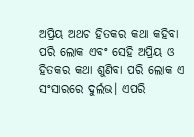ଅପ୍ରିୟ ଅଥଚ ହିତକର କଥା କହିବା ପରି ଲୋକ ଏବଂ ସେହି ଅପ୍ରିୟ ଓ ହିତକର କଥା ଶୁଣିବା ପରି ଲୋକ ଏ ସଂସାରରେ ଦୁର୍ଲଭ। ଏପରି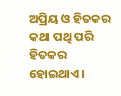ଅପ୍ରିୟ ଓ ହିତକର କଥା ପଥି ପରି ହିତକର ହୋଇଥାଏ।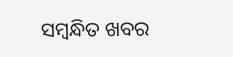ସମ୍ବନ୍ଧିତ ଖବର